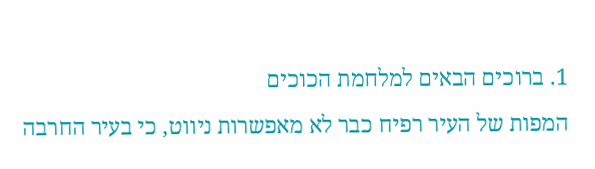1. ברוכים הבאים למלחמת הכוכים
המפות של העיר רפיח כבר לא מאפשרות ניווט, כי בעיר החרבה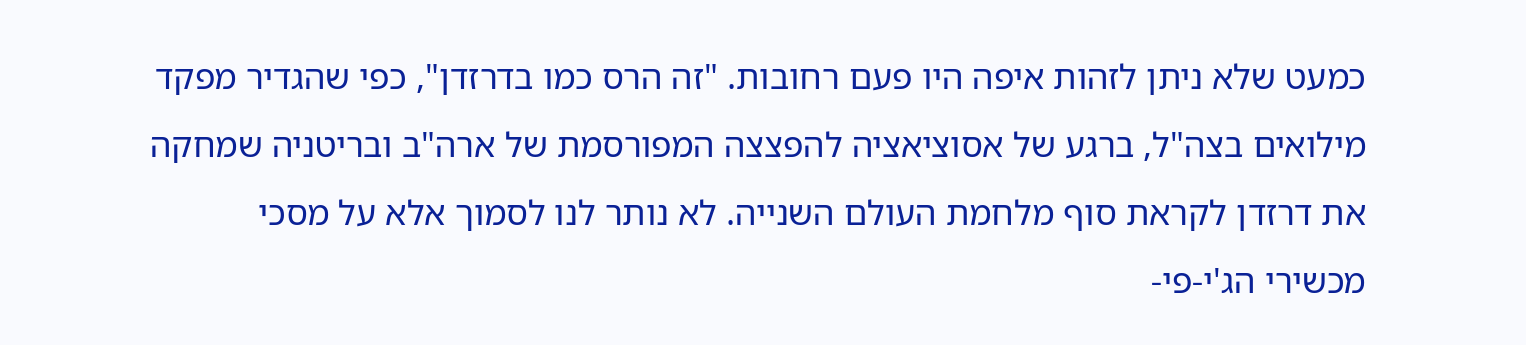כמעט שלא ניתן לזהות איפה היו פעם רחובות. "זה הרס כמו בדרזדן", כפי שהגדיר מפקד מילואים בצה"ל, ברגע של אסוציאציה להפצצה המפורסמת של ארה"ב ובריטניה שמחקה את דרזדן לקראת סוף מלחמת העולם השנייה. לא נותר לנו לסמוך אלא על מסכי מכשירי הג'י-פי-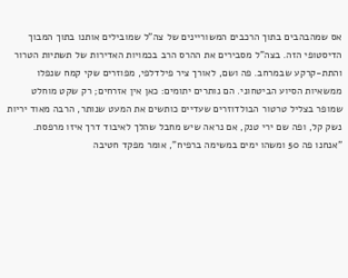אס שמהבהבים בתוך הרכבים המשוריינים של צה"ל שמובילים אותנו בתוך המבוך הדיסטופי הזה. בצה”ל מסבירים את ההרס הרב בכמויות האדירות של תשתיות הטרור והתת-קרקע שבמרחב. פה ושם, לאורך ציר פילדלפי, מפוזרים שקי קמח שנפלו ממשאיות הסיוע הביטחוני. הם נותרים יתומים: כאן אין אזרחים; רק שקט מוחלט שמופר בצליל טרטור הבולדוזרים שעדיים כותשים את המעט שנותר, הרבה מאוד יריות נשק קל, ופה שם ירי טנק, אם נראה שיש מחבל שהלך לאיבוד דרך איזו מרפסת.
"אנחנו פה 50 ומשהו ימים במשימה ברפיח", אומר מפקד חטיבה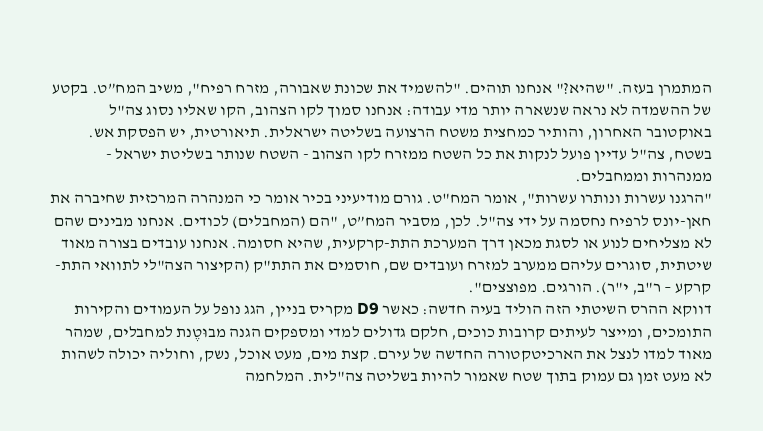המתמרן בעזה. "שהיא?" אנחנו תוהים. "להשמיד את שכונת שאבורה, מזרח רפיח", משיב המח”ט. בקטע של ההשמדה לא נראה שנשארה יותר מדי עבודה: אנחנו סמוך לקו הצהוב, הקו שאליו נסוג צה"ל באוקטובר האחרון, והותיר כמחצית משטח הרצועה בשליטה ישראלית. תיאורטית, יש הפסקת אש. בשטח, צה"ל עדיין פועל לנקות את כל השטח ממזרח לקו הצהוב - השטח שנותר בשליטת ישראל - ממנהרות וממחבלים.
"הרגנו עשרות ונותרו עשרות", אומר המח"ט. גורם מודיעיני בכיר אומר כי המנהרה המרכזית שחיברה את חאן-יונס לרפיח נחסמה על ידי צה"ל. לכן, מסביר המח”ט, "הם (המחבלים) לכודים. אנחנו מבינים שהם לא מצליחים לנוע או לסגת מכאן דרך המערכת התת-קרקעית, שהיא חסומה. אנחנו עובדים בצורה מאוד שיטתית, סוגרים עליהם ממערב למזרח ועובדים שם, חוסמים את התת"ק (הקיצור הצה"לי לתוואי התת-קרקע – ר"ב, י"ר). הורגים. מפוצצים".
דווקא ההרס השיטתי הזה הוליד בעיה חדשה: כאשר D9 מקריס בניין, הגג נופל על העמודים והקירות התומכים, ומייצר לעיתים קרובות כוכים, חלקם גדולים למדי ומספקים הגנה מבוּטֶנת למחבלים, שמהר מאוד למדו לנצל את הארכיטקטורה החדשה של עירם. קצת מים, מעט אוכל, נשק, וחוליה יכולה לשהות לא מעט זמן גם עמוק בתוך שטח שאמור להיות בשליטה צה"לית. המלחמה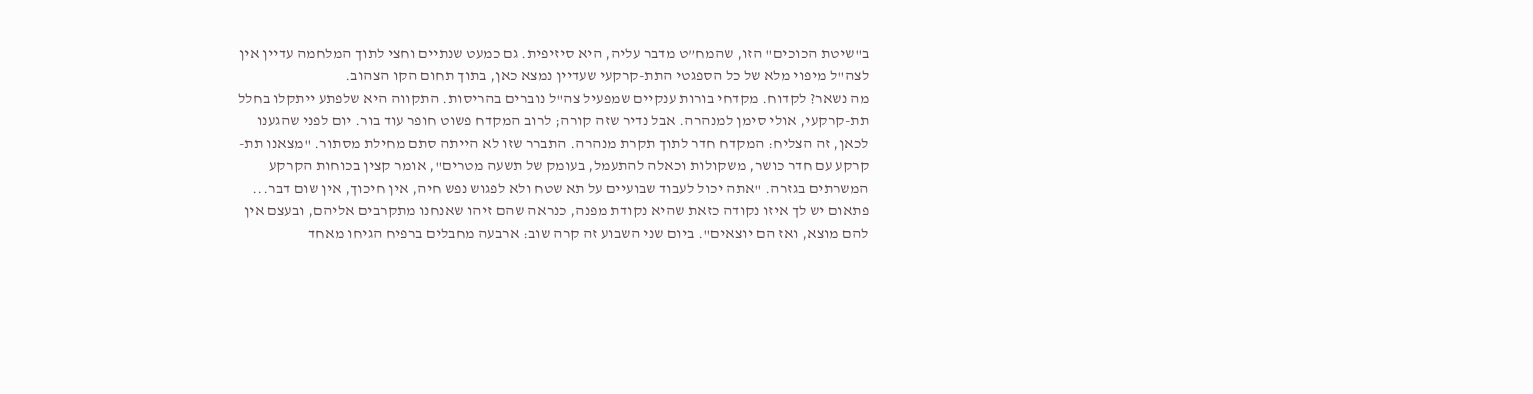ב"שיטת הכוכים" הזו, שהמח”ט מדבר עליה, היא סיזיפית. גם כמעט שנתיים וחצי לתוך המלחמה עדיין אין לצה"ל מיפוי מלא של כל הספגטי התת-קרקעי שעדיין נמצא כאן, בתוך תחום הקו הצהוב.
מה נשאר? לקדוח. מקדחי בורות ענקיים שמפעיל צה"ל נוברים בהריסות. התקווה היא שלפתע ייתקלו בחלל תת-קרקעי, אולי סימן למנהרה. אבל נדיר שזה קורה; לרוב המקדח פשוט חופר עוד בור. יום לפני שהגענו לכאן, זה הצליח: המקדח חדר לתוך תקרת מנהרה. התברר שזו לא הייתה סתם מחילת מסתור. "מצאנו תת-קרקע עם חדר כושר, משקולות וכאלה להתעמל, בעומק של תשעה מטרים", אומר קצין בכוחות הקרקע המשרתים בגזרה. "אתה יכול לעבוד שבועיים על תא שטח ולא לפגוש נפש חיה, אין חיכוך, אין שום דבר... פתאום יש לך איזו נקודה כזאת שהיא נקודת מפנה, כנראה שהם זיהו שאנחנו מתקרבים אליהם, ובעצם אין להם מוצא, ואז הם יוצאים". ביום שני השבוע זה קרה שוב: ארבעה מחבלים ברפיח הגיחו מאחד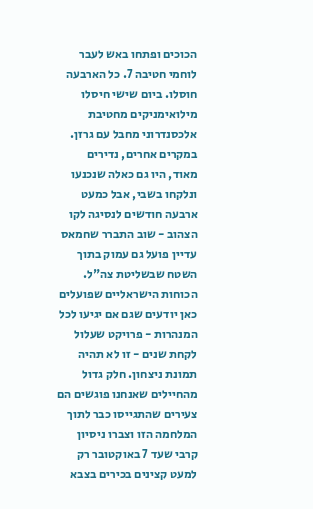הכוכים ופתחו באש לעבר לוחמי חטיבה 7. כל הארבעה חוסלו. ביום שישי חיסלו מילואימניקים מחטיבת אלכסנדרוני מחבל עם גרזן. במקרים אחרים, נדירים מאוד, היו גם כאלה שנכנעו ונלקחו בשבי, אבל כמעט ארבעה חודשים לנסיגה לקו הצהוב - שוב התברר שחמאס עדיין פועל גם עמוק בתוך השטח שבשליטת צה"ל.
הכוחות הישראליים שפועלים כאן יודעים שגם אם יגיעו לכל המנהרות - פרויקט שעלול לקחת שנים - זו לא תהיה תמונת ניצחון. חלק גדול מהחיילים שאנחנו פוגשים הם צעירים שהתגייסו כבר לתוך המלחמה הזו וצברו ניסיון קרבי שעד 7 באוקטובר רק למעט קצינים בכירים בצבא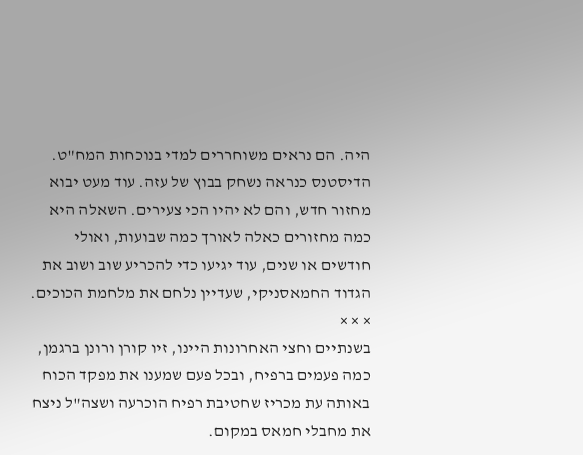היה. הם נראים משוחררים למדי בנוכחות המח"ט. הדיסטנס כנראה נשחק בבוץ של עזה. עוד מעט יבוא מחזור חדש, והם לא יהיו הכי צעירים. השאלה היא כמה מחזורים כאלה לאורך כמה שבועות, ואולי חודשים או שנים, עוד יגיעו כדי להכריע שוב ושוב את הגדוד החמאסניקי, שעדיין נלחם את מלחמת הכוכים.
× × ×
בשנתיים וחצי האחרונות היינו, זיו קורן ורונן ברגמן, כמה פעמים ברפיח, ובכל פעם שמענו את מפקד הכוח באותה עת מכריז שחטיבת רפיח הוכרעה ושצה"ל ניצח את מחבלי חמאס במקום.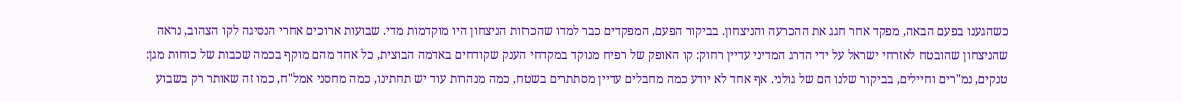כשהגענו בפעם הבאה, מפקד אחר חגג את ההכרעה והניצחון. בביקור הפעם, המפקדים כבר למדו שהכרזות הניצחון היו מוקדמות מדי. שבועות ארוכים אחרי הנסיגה לקו הצהוב, נראה שהניצחון שהובטח לאזרחי ישראל על ידי הדרג המדיני עדיין רחוק: קו האופק של רפיח מנוקד במקדחי הענק שקודחים באדמה הבוצית, כל אחד מהם מוקף בכמה שכבות של כוחות מגן: טנקים, נמ"רים וחיילים, בביקור שלנו הם של גולני. אף אחד לא יודע כמה מחבלים עדיין מסתתרים בשטח, כמה מנהרות עוד יש תחתינו, כמה מחסני אמל"ח, כמו זה שאותר רק בשבוע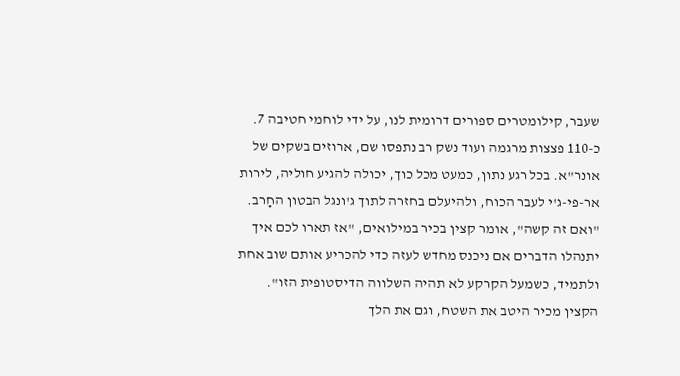שעבר, קילומטרים ספורים דרומית לנו, על ידי לוחמי חטיבה 7. כ-110 פצצות מרגמה ועוד נשק רב נתפסו שם, ארוזים בשקים של אונר"א. בכל רגע נתון, כמעט מכל כוך, יכולה להגיע חוליה, לירות אר-פי-ג'י לעבר הכוח, ולהיעלם בחזרה לתוך ג'ונגל הבטון החָרב. "ואם זה קשה", אומר קצין בכיר במילואים, "אז תארו לכם איך יתנהלו הדברים אם ניכנס מחדש לעזה כדי להכריע אותם שוב אחת ולתמיד, כשמעל הקרקע לא תהיה השלווה הדיסטופית הזו".
הקצין מכיר היטב את השטח, וגם את הלך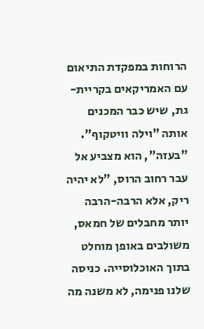הרוחות במפקדת התיאום עם האמריקאים בקריית-גת, שיש כבר המכנים אותה "וילה וויטקוף". "בעזה", הוא מצביע אל עבר רחוב הרוס, "לא יהיה ריק, אלא הרבה-הרבה יותר מחבלים של חמאס, משולבים באופן מוחלט בתוך האוכלוסייה. כניסה שלנו פנימה, לא משנה מה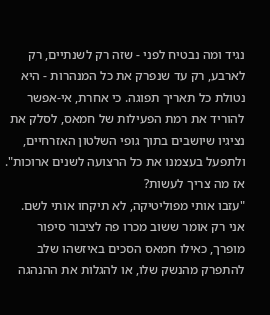נגיד ומה נבטיח לפני - שזה רק לשנתיים, רק לארבע, רק עד שנפרק את כל המנהרות - היא נטולת כל תאריך תפוגה. כי אחרת, אי-אפשר להוריד את רמת הפעילות של חמאס, לסלק את נציגיו שיושבים בתוך גופי השלטון האזרחיים, ולתפעל בעצמנו את כל הרצועה לשנים ארוכות".
אז מה צריך לעשות?
"עזבו אותי מפוליטיקה, לא תיקחו אותי לשם. אני רק אומר ששוב מכרו פה לציבור סיפור מופרך, כאילו חמאס הסכים באיזשהו שלב להתפרק מהנשק שלו, או להגלות את ההנהגה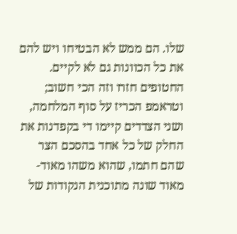שלו. הם ממש לא הבטיחו ויש להם את כל הכוונות גם לא לקיים. החטופים חזרו וזה הכי חשוב; וטראמפ הכריז על סוף המלחמה, ושני הצדדים קיימו די בקפדנות את החלק של כל אחד בהסכם הצר שהם חתמו, שהוא משהו מאוד-מאוד שונה מתוכנית הנקודות של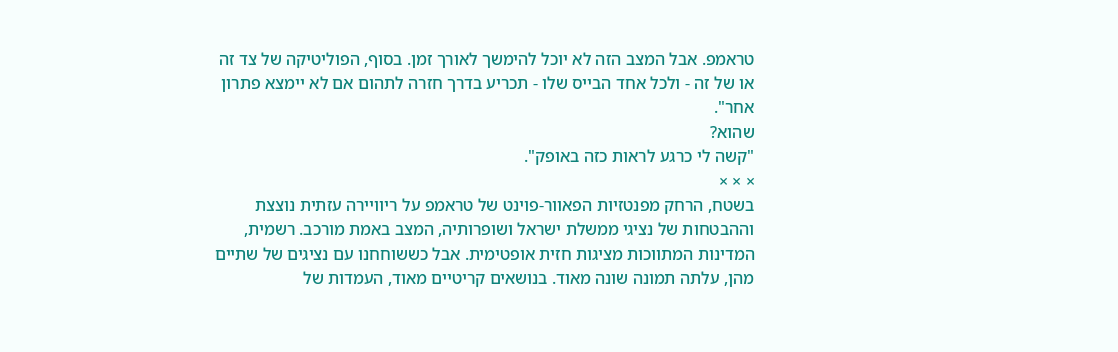טראמפ. אבל המצב הזה לא יוכל להימשך לאורך זמן. בסוף, הפוליטיקה של צד זה או של זה - ולכל אחד הבייס שלו - תכריע בדרך חזרה לתהום אם לא יימצא פתרון אחר".
שהוא?
"קשה לי כרגע לראות כזה באופק".
× × ×
בשטח, הרחק מפנטזיות הפאוור-פוינט של טראמפ על ריוויירה עזתית נוצצת וההבטחות של נציגי ממשלת ישראל ושופרותיה, המצב באמת מורכב. רשמית, המדינות המתווכות מציגות חזית אופטימית. אבל כששוחחנו עם נציגים של שתיים מהן, עלתה תמונה שונה מאוד. בנושאים קריטיים מאוד, העמדות של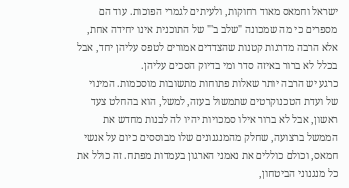ישראל וחמאס מאוד רחוקות, ולעיתים לגמרי הפוכות. עוד הם מספרים כי מה שמכונה "שלב ב'" של התוכנית אינו יחידה אחת, אלא הרבה מדרגות קטנות שהצדדים אמורים לטפס עליהן יחד, אבל בכלל לא ברור באיזה סדר ומי בדיוק הסכים עליהן.
כרגע יש הרבה יותר שאלות פתוחות מתשובות מוסכמות. המינוי של ועדת הטכנוקרטים שתמשול בעזה, למשל, הוא בהחלט צעד ראשון, אבל לא ברור אילו סמכויות יהיו לה לבנות מחדש את הממשל ברצועה, שחלק מהמנגנונים שלו מבוססים כיום על אנשי חמאס, וכולם כוללים את נאמני הארגון בעמדות מפתח. זה כולל את כל מנגנוני הביטחון,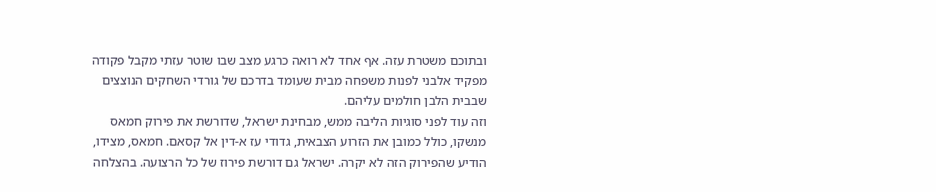ובתוכם משטרת עזה. אף אחד לא רואה כרגע מצב שבו שוטר עזתי מקבל פקודה מפקיד אלבני לפנות משפחה מבית שעומד בדרכם של גורדי השחקים הנוצצים שבבית הלבן חולמים עליהם.
וזה עוד לפני סוגיות הליבה ממש, מבחינת ישראל, שדורשת את פירוק חמאס מנשקו, כולל כמובן את הזרוע הצבאית, גדודי עז א-דין אל קסאם. חמאס, מצידו, הודיע שהפירוק הזה לא יקרה. ישראל גם דורשת פירוז של כל הרצועה. בהצלחה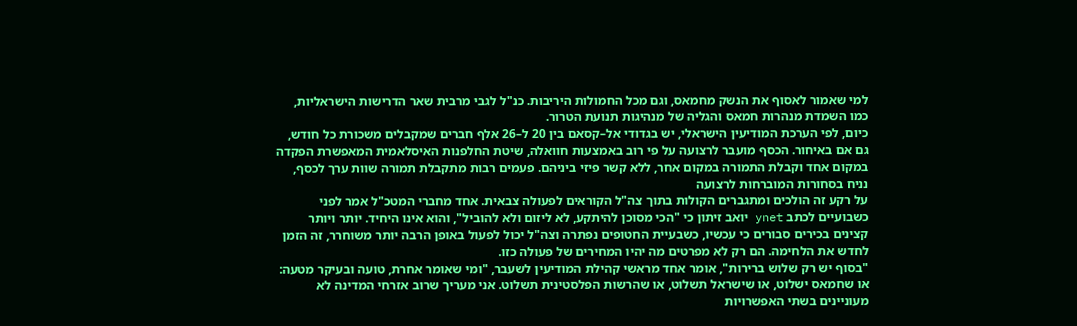למי שאמור לאסוף את הנשק מחמאס, וגם מכל החמולות היריבות. כנ"ל לגבי מרבית שאר הדרישות הישראליות, כמו השמדת מנהרות חמאס והגליה של מנהיגות תנועת הטרור.
כיום, לפי הערכת המודיעין הישראלי, יש בגדודי אל–קסאם בין 20 ל–26 אלף חברים שמקבלים משכורת כל חודש, גם אם באיחור. הכסף מועבר לרצועה על פי רוב באמצעות חוואלה, שיטת החלפנות האיסלאמית המאפשרת הפקדה במקום אחד וקבלת התמורה במקום אחר, ללא קשר פיזי ביניהם. פעמים רבות מתקבלת תמורה שוות ערך לכסף, נניח בסחורות המוברחות לרצועה
על רקע זה הולכים ומתגברים הקולות בתוך צה"ל הקוראים לפעולה צבאית. אחד מחברי המטכ"ל אמר לפני כשבועיים לכתב ynet יואב זיתון כי "הכי מסוכן להיתקע, לא ליזום ולא להוביל", והוא אינו היחיד. יותר ויותר קצינים בכירים סבורים כי עכשיו, כשבעיית החטופים נפתרה וצה"ל יכול לפעול באופן הרבה יותר משוחרר, זה הזמן לחדש את הלחימה. הם רק לא מפרטים מה יהיו המחירים של פעולה כזו.
"בסוף יש רק שלוש ברירות", אומר אחד מראשי קהילת המודיעין לשעבר, "ומי שאומר אחרת, טועה ובעיקר מטעה: או שחמאס ישלוט, או שישראל תשלוט, או שהרשות הפלסטינית תשלוט. אני מעריך שרוב אזרחי המדינה לא מעוניינים בשתי האפשרויות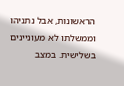הראשונות, אבל נתניהו וממשלתו לא מעוניינים בשלישית. במצב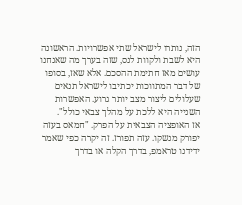הזה, נותרו לישראל שתי אפשרויות. הראשונה היא לשבת ולקוות לנס, שזה בערך מה שאנחנו עושים מאז חתימת ההסכם. אלא שאז, בסופו של דבר המתווכות יכתיבו לישראל תנאים שעלולים ליצור מצב יותר גרוע. האפשרות השנייה היא ללכת על מהלך צבאי כולל".
אז האופציה הצבאית על הפרק. "חמאס בעזה יפורק מנשקו. עזה תפורז. זה יקרה כפי שאמר ידידנו טראמפ, בדרך הקלה או בדרך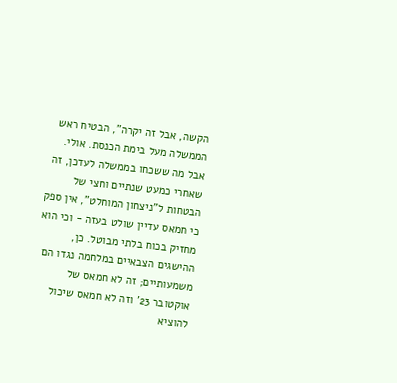הקשה, אבל זה יקרה", הבטיח ראש הממשלה מעל בימת הכנסת. אולי. אבל מה ששכחו בממשלה לעדכן, זה שאחרי כמעט שנתיים וחצי של הבטחות ל"ניצחון המוחלט", אין ספק כי חמאס עדיין שולט בעזה - וכי הוא מחזיק בכוח בלתי מבוטל. כן, ההישגים הצבאיים במלחמה נגדו הם משמעותיים; זה לא חמאס של אוקטובר 23' וזה לא חמאס שיכול להוציא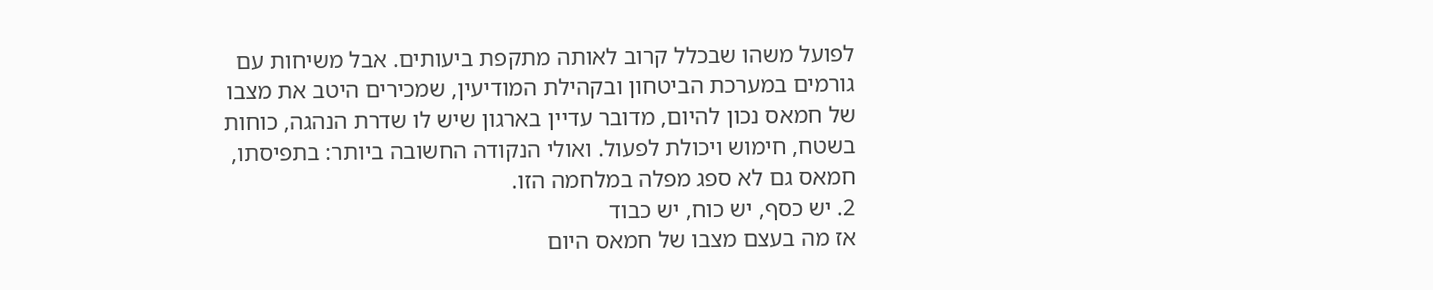לפועל משהו שבכלל קרוב לאותה מתקפת ביעותים. אבל משיחות עם גורמים במערכת הביטחון ובקהילת המודיעין, שמכירים היטב את מצבו של חמאס נכון להיום, מדובר עדיין בארגון שיש לו שדרת הנהגה, כוחות בשטח, חימוש ויכולת לפעול. ואולי הנקודה החשובה ביותר: בתפיסתו, חמאס גם לא ספג מפלה במלחמה הזו.
2. יש כסף, יש כוח, יש כבוד
אז מה בעצם מצבו של חמאס היום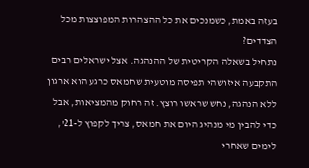בעזה באמת, כשמנכים את כל ההצהרות המפוצצות מכל הצדדים?
נתחיל בשאלה הקריטית של ההנהגה. אצל ישראלים רבים התקבעה איזושהי תפיסה מוטעית שחמאס כרגע הוא ארגון ללא הנהגה, נחש שראשו רוצץ. זה רחוק מהמציאות, אבל כדי להבין מי מנהיג היום את חמאס, צריך לקפוץ ל-21', לימים שאחרי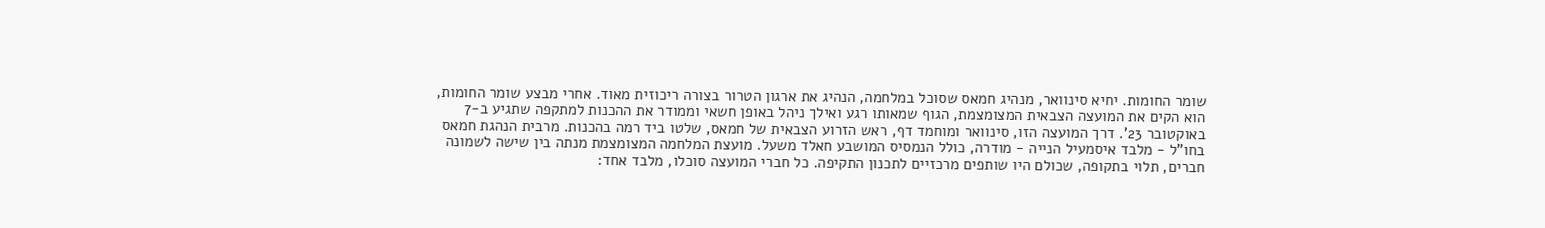שומר החומות. יחיא סינוואר, מנהיג חמאס שסוכל במלחמה, הנהיג את ארגון הטרור בצורה ריכוזית מאוד. אחרי מבצע שומר החומות, הוא הקים את המועצה הצבאית המצומצמת, הגוף שמאותו רגע ואילך ניהל באופן חשאי וממודר את ההכנות למתקפה שתגיע ב-7 באוקטובר 23'. דרך המועצה הזו, סינוואר ומוחמד דף, ראש הזרוע הצבאית של חמאס, שלטו ביד רמה בהכנות. מרבית הנהגת חמאס בחו"ל - מלבד איסמעיל הנייה - מודרה, כולל הנמסיס המושבע חאלד משעל. מועצת המלחמה המצומצמת מנתה בין שישה לשמונה חברים, תלוי בתקופה, שכולם היו שותפים מרכזיים לתכנון התקיפה. כל חברי המועצה סוכלו, מלבד אחד: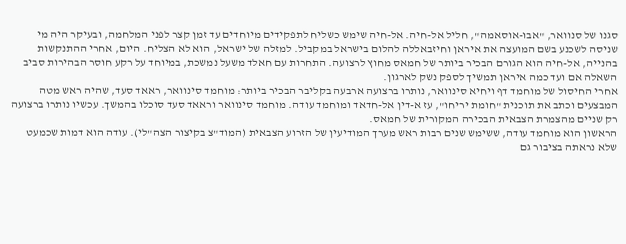סגנו של סנוואר, "אבו-אוסאמה", חליל אל-חיה. אל-חיה שימש כשליח לתפקידים מיוחדים עד זמן קצר לפני המלחמה, ובעיקר היה מי שניסה לשכנע בשם המועצה את איראן וחיזבאללה להלום בישראל במקביל. למזלה של ישראל, הוא לא הצליח. היום, אחרי ההתנקשות בהנייה, אל-חיה הוא הגורם הבכיר ביותר של חמאס מחוץ לרצועה. התחרות עם חאלד משעל נמשכת, במיוחד על רקע חוסר הבהירות סביב השאלה אם ועד כמה איראן תמשיך לספק נשק לארגון.
אחרי החיסול של מוחמד דף ויחיא סינוואר, נותרו ברצועה ארבעה בקליבר הבכיר ביותר: מוחמד סינוואר, ראאד סעד, שהיה ראש מטה המבצעים וכתב את תוכנית "חומת יריחו", עז א-דין אל-חדאד ומוחמד עודה. מוחמד סינוואר וראאד סעד סוכלו בהמשך. עכשיו נותרו ברצועה רק שניים מהצמרת הצבאית הבכירה המקורית של חמאס.
הראשון הוא מוחמד עודה, ששימש שנים רבות ראש מערך המודיעין של הזרוע הצבאית (המוד"צ בקיצור הצה"לי). עודה הוא דמות שכמעט שלא נראתה בציבור גם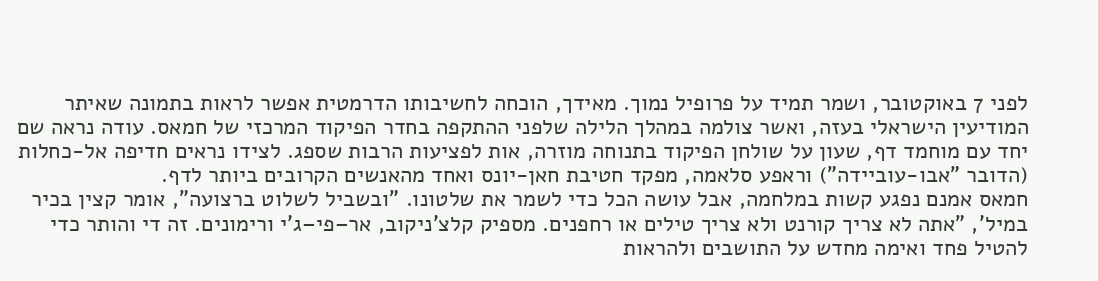לפני 7 באוקטובר, ושמר תמיד על פרופיל נמוך. מאידך, הוכחה לחשיבותו הדרמטית אפשר לראות בתמונה שאיתר המודיעין הישראלי בעזה, ואשר צולמה במהלך הלילה שלפני ההתקפה בחדר הפיקוד המרכזי של חמאס. עודה נראה שם יחד עם מוחמד דף, שעון על שולחן הפיקוד בתנוחה מוזרה, אות לפציעות הרבות שספג. לצידו נראים חדיפה אל-כחלות (הדובר "אבו-עוביידה") וראפע סלאמה, מפקד חטיבת חאן-יונס ואחד מהאנשים הקרובים ביותר לדף.
חמאס אמנם נפגע קשות במלחמה, אבל עושה הכל כדי לשמר את שלטונו. "ובשביל לשלוט ברצועה", אומר קצין בכיר במיל', "אתה לא צריך קורנט ולא צריך טילים או רחפנים. מספיק קלצ'ניקוב, אר–פי–ג'י ורימונים. זה די והותר כדי להטיל פחד ואימה מחדש על התושבים ולהראות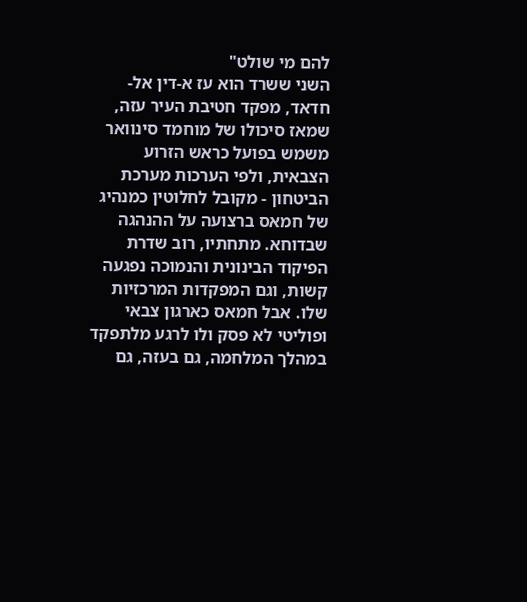להם מי שולט"
השני ששרד הוא עז א-דין אל-חדאד, מפקד חטיבת העיר עזה, שמאז סיכולו של מוחמד סינוואר משמש בפועל כראש הזרוע הצבאית, ולפי הערכות מערכת הביטחון - מקובל לחלוטין כמנהיג של חמאס ברצועה על ההנהגה שבדוחא. מתחתיו, רוב שדרת הפיקוד הבינונית והנמוכה נפגעה קשות, וגם המפקדות המרכזיות שלו. אבל חמאס כארגון צבאי ופוליטי לא פסק ולו לרגע מלתפקד במהלך המלחמה, גם בעזה, גם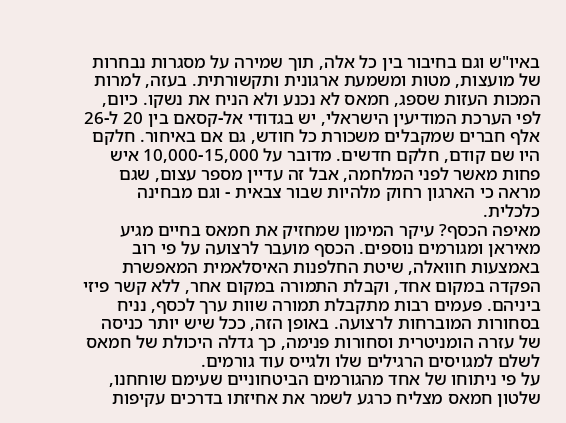באיו"ש וגם בחיבור בין כל אלה, תוך שמירה על מסגרות נבחרות של מועצות, מטות ומשמעת ארגונית ותקשורתית. בעזה, למרות המכות העזות שספג, חמאס לא נכנע ולא הניח את נשקו. כיום, לפי הערכת המודיעין הישראלי, יש בגדודי אל-קסאם בין 20 ל-26 אלף חברים שמקבלים משכורת כל חודש, גם אם באיחור. חלקם היו שם קודם, חלקם חדשים. מדובר על 10,000-15,000 איש פחות מאשר לפני המלחמה, אבל זה עדיין מספר עצום, שגם מראה כי הארגון רחוק מלהיות שבור צבאית - וגם מבחינה כלכלית.
מאיפה הכסף? עיקר המימון שמחזיק את חמאס בחיים מגיע מאיראן ומגורמים נוספים. הכסף מועבר לרצועה על פי רוב באמצעות חוואלה, שיטת החלפנות האיסלאמית המאפשרת הפקדה במקום אחד, וקבלת התמורה במקום אחר, ללא קשר פיזי ביניהם. פעמים רבות מתקבלת תמורה שוות ערך לכסף, נניח בסחורות המוברחות לרצועה. באופן הזה, ככל שיש יותר כניסה של עזרה הומניטרית וסחורות פנימה, כך גדלה היכולת של חמאס לשלם למגויסים הרגילים שלו ולגייס עוד גורמים.
על פי ניתוחו של אחד מהגורמים הביטחוניים שעימם שוחחנו, שלטון חמאס מצליח כרגע לשמר את אחיזתו בדרכים עקיפות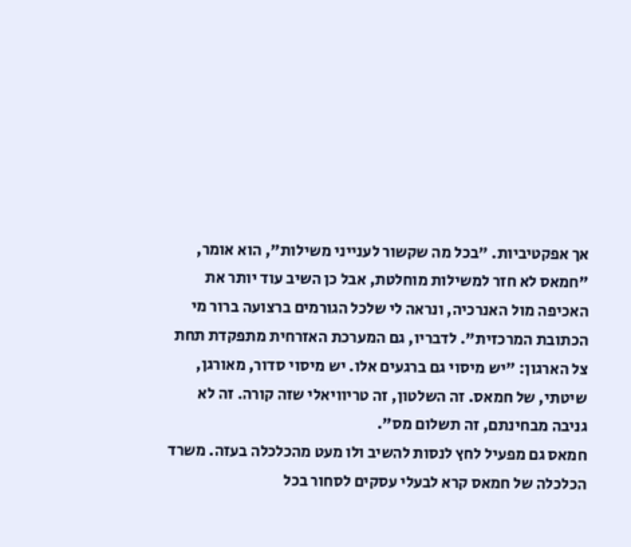אך אפקטיביות. "בכל מה שקשור לענייני משילות", הוא אומר, "חמאס לא חזר למשילות מוחלטת, אבל כן השיב עוד יותר את האכיפה מול האנרכיה, ונראה לי שלכל הגורמים ברצועה ברור מי הכתובת המרכזית". לדבריו, גם המערכת האזרחית מתפקדת תחת צל הארגון: "יש מיסוי גם ברגעים אלו. יש מיסוי סדור, מאורגן, שיטתי, של חמאס. זה השלטון, זה טריוויאלי שזה קורה. זה לא גניבה מבחינתם, זה תשלום מס".
חמאס גם מפעיל לחץ לנסות להשיב ולו מעט מהכלכלה בעזה. משרד הכלכלה של חמאס קרא לבעלי עסקים לסחור בכל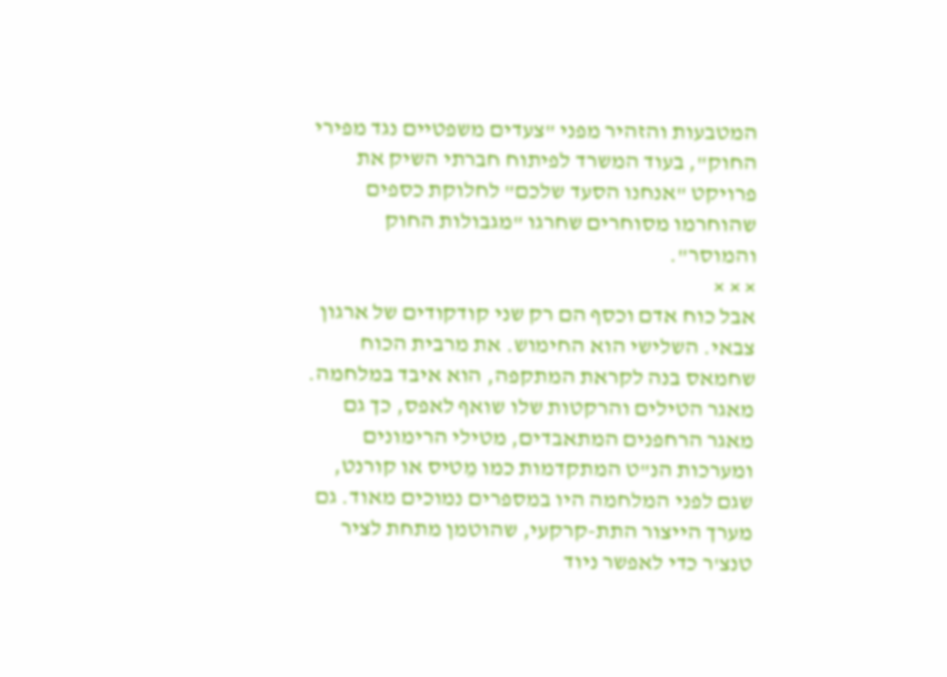המטבעות והזהיר מפני "צעדים משפטיים נגד מפירי החוק", בעוד המשרד לפיתוח חברתי השיק את פרויקט "אנחנו הסעד שלכם" לחלוקת כספים שהוחרמו מסוחרים שחרגו "מגבולות החוק והמוסר".
× × ×
אבל כוח אדם וכסף הם רק שני קודקודים של ארגון צבאי. השלישי הוא החימוש. את מרבית הכוח שחמאס בנה לקראת המתקפה, הוא איבד במלחמה. מאגר הטילים והרקטות שלו שואף לאפס, כך גם מאגר הרחפנים המתאבדים, מטילי הרימונים ומערכות הנ"ט המתקדמות כמו מֵטיס או קורנט, שגם לפני המלחמה היו במספרים נמוכים מאוד. גם מערך הייצור התת-קרקעי, שהוטמן מתחת לציר טנצ'ר כדי לאפשר ניוד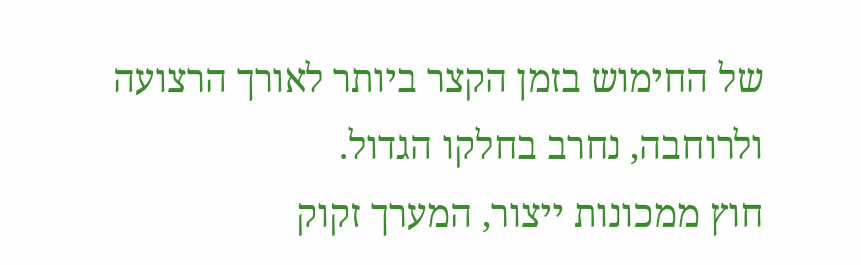של החימוש בזמן הקצר ביותר לאורך הרצועה ולרוחבה, נחרב בחלקו הגדול.
חוץ ממכונות ייצור, המערך זקוק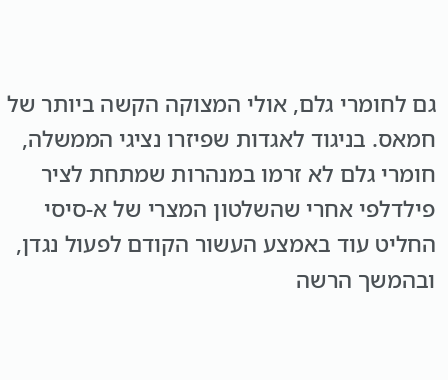גם לחומרי גלם, אולי המצוקה הקשה ביותר של חמאס. בניגוד לאגדות שפיזרו נציגי הממשלה, חומרי גלם לא זרמו במנהרות שמתחת לציר פילדלפי אחרי שהשלטון המצרי של א-סיסי החליט עוד באמצע העשור הקודם לפעול נגדן, ובהמשך הרשה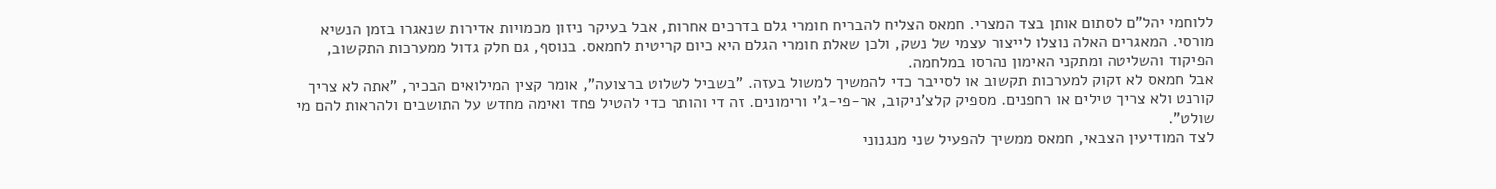ללוחמי יהל"ם לסתום אותן בצד המצרי. חמאס הצליח להבריח חומרי גלם בדרכים אחרות, אבל בעיקר ניזון מכמויות אדירות שנאגרו בזמן הנשיא מורסי. המאגרים האלה נוצלו לייצור עצמי של נשק, ולכן שאלת חומרי הגלם היא כיום קריטית לחמאס. בנוסף, גם חלק גדול ממערכות התקשוב, הפיקוד והשליטה ומתקני האימון נהרסו במלחמה.
אבל חמאס לא זקוק למערכות תקשוב או לסייבר כדי להמשיך למשול בעזה. "בשביל לשלוט ברצועה", אומר קצין המילואים הבכיר, "אתה לא צריך קורנט ולא צריך טילים או רחפנים. מספיק קלצ'ניקוב, אר-פי-ג'י ורימונים. זה די והותר כדי להטיל פחד ואימה מחדש על התושבים ולהראות להם מי שולט".
לצד המודיעין הצבאי, חמאס ממשיך להפעיל שני מנגנוני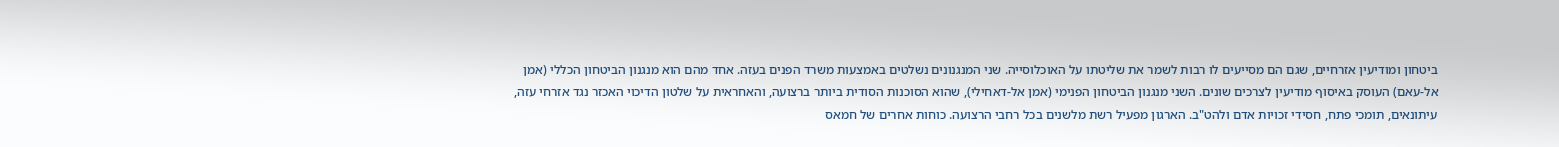ביטחון ומודיעין אזרחיים, שגם הם מסייעים לו רבות לשמר את שליטתו על האוכלוסייה. שני המנגנונים נשלטים באמצעות משרד הפנים בעזה. אחד מהם הוא מנגנון הביטחון הכללי (אמן אל-עאם) העוסק באיסוף מודיעין לצרכים שונים. השני מנגנון הביטחון הפנימי (אמן אל-דאחילי), שהוא הסוכנות הסודית ביותר ברצועה, והאחראית על שלטון הדיכוי האכזר נגד אזרחי עזה, עיתונאים, תומכי פתח, חסידי זכויות אדם ולהט"ב. הארגון מפעיל רשת מלשנים בכל רחבי הרצועה. כוחות אחרים של חמאס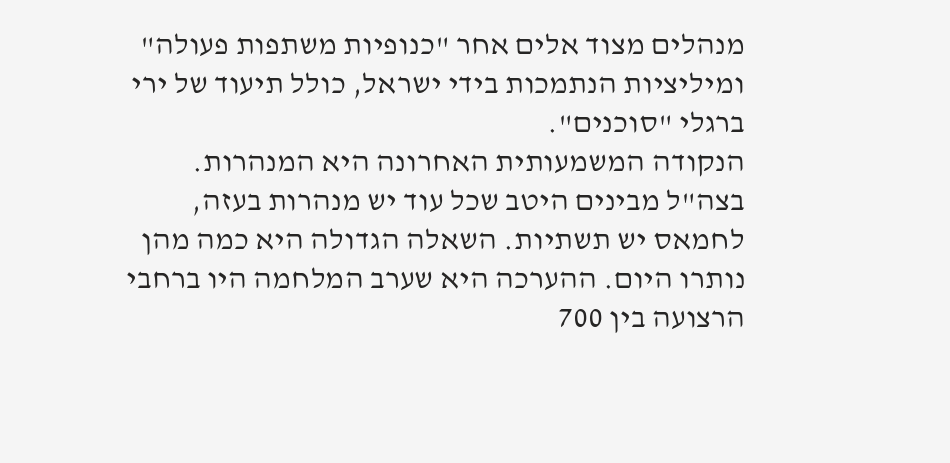מנהלים מצוד אלים אחר "כנופיות משתפות פעולה" ומיליציות הנתמכות בידי ישראל, כולל תיעוד של ירי ברגלי "סוכנים".
הנקודה המשמעותית האחרונה היא המנהרות. בצה"ל מבינים היטב שכל עוד יש מנהרות בעזה, לחמאס יש תשתיות. השאלה הגדולה היא כמה מהן נותרו היום. ההערכה היא שערב המלחמה היו ברחבי הרצועה בין 700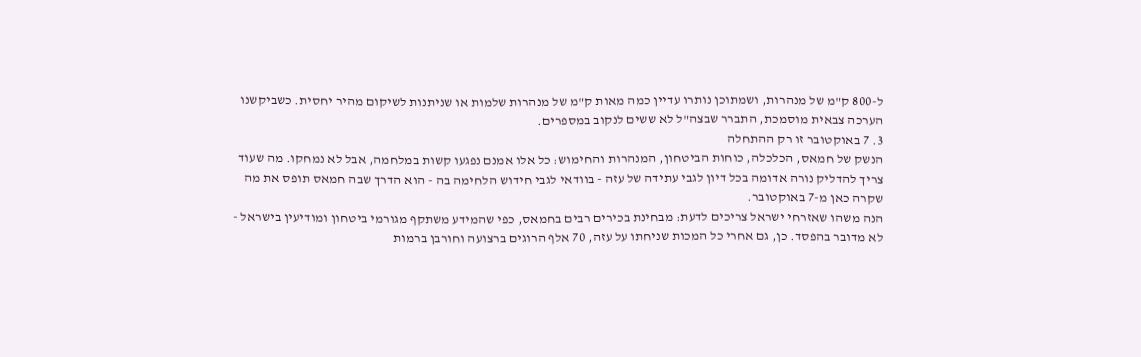ל-800 ק"מ של מנהרות, ושמתוכן נותרו עדיין כמה מאות ק"מ של מנהרות שלמות או שניתנות לשיקום מהיר יחסית. כשביקשנו הערכה צבאית מוסמכת, התברר שבצה"ל לא ששים לנקוב במספרים.
3. 7 באוקטובר זו רק ההתחלה
הנשק של חמאס, הכלכלה, כוחות הביטחון, המנהרות והחימוש: כל אלו אמנם נפגעו קשות במלחמה, אבל לא נמחקו. מה שעוד צריך להדליק נורה אדומה בכל דיון לגבי עתידה של עזה - בוודאי לגבי חידוש הלחימה בה - הוא הדרך שבה חמאס תופס את מה שקרה כאן מ-7 באוקטובר.
הנה משהו שאזרחי ישראל צריכים לדעת: מבחינת בכירים רבים בחמאס, כפי שהמידע משתקף מגורמי ביטחון ומודיעין בישראל - לא מדובר בהפסד. כן, גם אחרי כל המכות שניחתו על עזה, 70 אלף הרוגים ברצועה וחורבן ברמות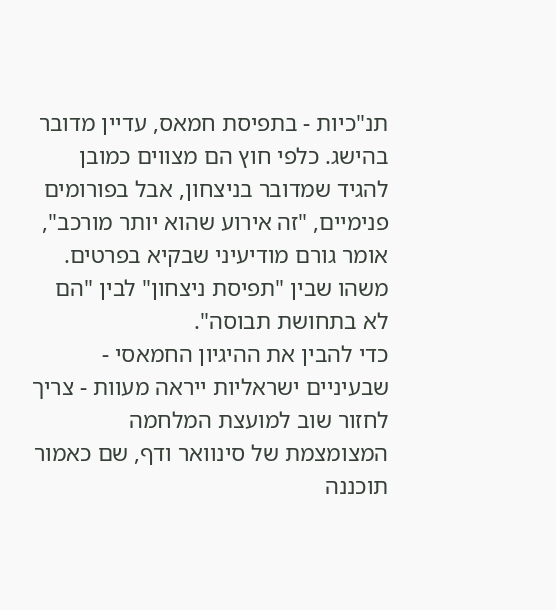תנ"כיות - בתפיסת חמאס, עדיין מדובר בהישג. כלפי חוץ הם מצווים כמובן להגיד שמדובר בניצחון, אבל בפורומים פנימיים, "זה אירוע שהוא יותר מורכב", אומר גורם מודיעיני שבקיא בפרטים. משהו שבין "תפיסת ניצחון" לבין "הם לא בתחושת תבוסה".
כדי להבין את ההיגיון החמאסי - שבעיניים ישראליות ייראה מעוות - צריך לחזור שוב למועצת המלחמה המצומצמת של סינוואר ודף, שם כאמור תוכננה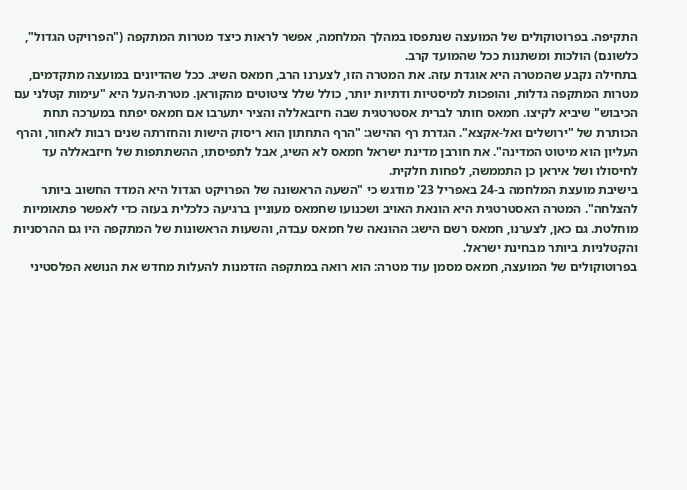התקיפה. בפרוטוקולים של המועצה שנתפסו במהלך המלחמה, אפשר לראות כיצד מטרות המתקפה ("הפרויקט הגדול", כלשונם) הולכות ומשתנות ככל שהמועד קרב.
בתחילה נקבע שהמטרה היא אוגדת עזה. את המטרה הזו, לצערנו הרב, חמאס השיג. ככל שהדיונים במועצה מתקדמים, מטרות המתקפה גדלות, והופכות למיסטיות ודתיות יותר, כולל שלל ציטוטים מהקוראן. מטרת-העל היא "עימות קטלני עם הכיבוש" שיביא לקיצו. חמאס חותר לברית אסטרטגית שבה חיזבאללה והציר יתערבו אם חמאס יפתח במערכה תחת הכותרת של "ירושלים ואל-אקצא". הגדרת רף ההישג: "הרף התחתון הוא ריסוק הישות והחזרתה שנים רבות לאחור, והרף העליון הוא מיטוט המדינה". את חורבן מדינת ישראל חמאס לא השיג, אבל לתפיסתו, ההשתתפות של חיזבאללה עד לחיסולו ושל איראן כן התממשה, לפחות חלקית.
בישיבת מועצת המלחמה ב-24 באפריל 23' מודגש כי "השעה הראשונה של הפרויקט הגדול היא המדד החשוב ביותר להצלחה". המטרה האסטרטגית היא הונאת האויב ושכנועו שחמאס מעוניין ברגיעה כלכלית בעזה כדי לאפשר פתאומיות מוחלטת. גם כאן, לצערנו, חמאס רשם הישג: ההונאה של חמאס עבדה, והשעות הראשונות של המתקפה היו גם ההרסניות והקטלניות ביותר מבחינת ישראל.
בפרוטוקולים של המועצה, חמאס מסמן עוד מטרה: הוא רואה במתקפה הזדמנות להעלות מחדש את הנושא הפלסטיני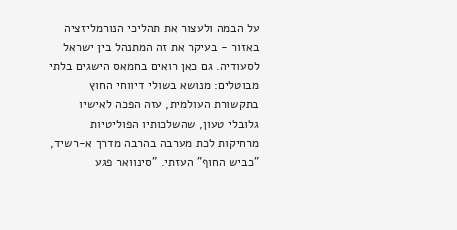על הבמה ולעצור את תהליכי הנורמליזציה באזור - בעיקר את זה המתנהל בין ישראל לסעודיה. גם כאן רואים בחמאס הישגים בלתי מבוטלים: מנושא בשולי דיווחי החוץ בתקשורת העולמית, עזה הפכה לאישיו גלובלי טעון, שהשלכותיו הפוליטיות מרחיקות לכת מערבה בהרבה מדרך א-רשיד, "כביש החוף" העזתי. "סינוואר פגע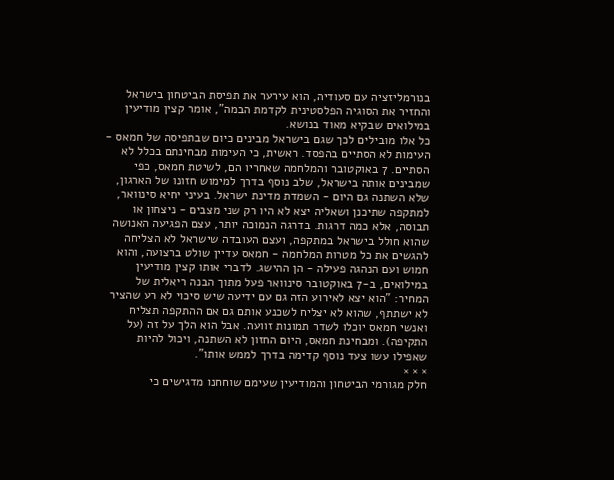בנורמליזציה עם סעודיה, הוא עירער את תפיסת הביטחון בישראל והחזיר את הסוגיה הפלסטינית לקדמת הבמה", אומר קצין מודיעין במילואים שבקיא מאוד בנושא.
כל אלו מובילים לכך שגם בישראל מבינים כיום שבתפיסה של חמאס - העימות לא הסתיים בהפסד. ראשית, כי העימות מבחינתם בכלל לא הסתיים. 7 באוקטובר והמלחמה שאחריו הם, לשיטת חמאס, כפי שמבינים אותה בישראל, שלב נוסף בדרך למימוש חזונו של הארגון, שלא השתנה גם היום - השמדת מדינת ישראל. בעיני יחיא סינוואר, למתקפה שתיכנן ושאליה יצא לא היו רק שני מצבים - ניצחון או תבוסה, אלא כמה דרגות. בדרגה הנמוכה יותר, עצם הפגיעה האנושה שהוא חולל בישראל במתקפה, ועצם העובדה שישראל לא הצליחה להגשים את כל מטרות המלחמה - חמאס עדיין שולט ברצועה, והוא חמוש ועם הנהגה פעילה - הן ההישג. לדברי אותו קצין מודיעין במילואים, ב-7 באוקטובר סינוואר פעל מתוך הבנה ריאלית של המחיר: "הוא יצא לאירוע הזה גם עם ידיעה שיש סיכוי לא רע שהציר לא ישתתף, שהוא לא יצליח לשכנע אותם גם אם ההתקפה תצליח ואנשי חמאס יוכלו לשדר תמונות זוועה. אבל הוא הלך על זה (על התקיפה). ומבחינת חמאס, היום החזון לא השתנה, ויכול להיות שאפילו עשו צעד נוסף קדימה בדרך לממש אותו".
× × ×
חלק מגורמי הביטחון והמודיעין שעימם שוחחנו מדגישים כי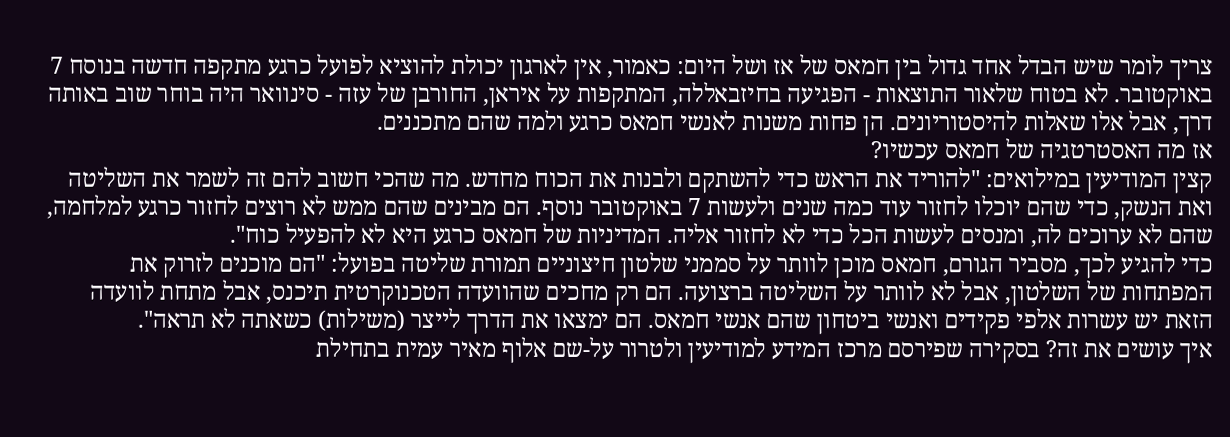צריך לומר שיש הבדל אחד גדול בין חמאס של אז ושל היום: כאמור, אין לארגון יכולת להוציא לפועל כרגע מתקפה חדשה בנוסח 7 באוקטובר. לא בטוח שלאור התוצאות - הפגיעה בחיזבאללה, המתקפות על איראן, החורבן של עזה - סינוואר היה בוחר שוב באותה דרך, אבל אלו שאלות להיסטוריונים. הן פחות משנות לאנשי חמאס כרגע ולמה שהם מתכננים.
אז מה האסטרטגיה של חמאס עכשיו?
קצין המודיעין במילואים: "להוריד את הראש כדי להשתקם ולבנות את הכוח מחדש. מה שהכי חשוב להם זה לשמר את השליטה ואת הנשק, כדי שהם יוכלו לחזור עוד כמה שנים ולעשות 7 באוקטובר נוסף. הם מבינים שהם ממש לא רוצים לחזור כרגע למלחמה, שהם לא ערוכים לה, ומנסים לעשות הכל כדי לא לחזור אליה. המדיניות של חמאס כרגע היא לא להפעיל כוח".
כדי להגיע לכך, מסביר הגורם, חמאס מוכן לוותר על סממני שלטון חיצוניים תמורת שליטה בפועל: "הם מוכנים לזרוק את המפתחות של השלטון, אבל לא לוותר על השליטה ברצועה. הם רק מחכים שהוועדה הטכנוקרטית תיכנס, אבל מתחת לוועדה הזאת יש עשרות אלפי פקידים ואנשי ביטחון שהם אנשי חמאס. הם ימצאו את הדרך לייצר (משילות) כשאתה לא תראה".
איך עושים את זה? בסקירה שפירסם מרכז המידע למודיעין ולטרור על-שם אלוף מאיר עמית בתחילת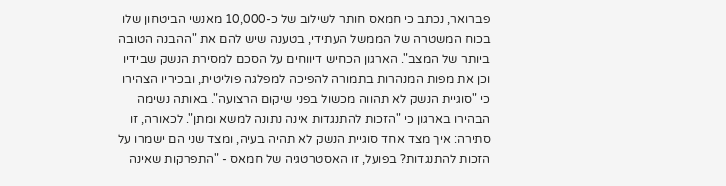פברואר, נכתב כי חמאס חותר לשילוב של כ-10,000 מאנשי הביטחון שלו בכוח המשטרה של הממשל העתידי, בטענה שיש להם את "ההבנה הטובה ביותר של המצב". הארגון הכחיש דיווחים על הסכם למסירת הנשק שבידיו וכן את מפות המנהרות בתמורה להפיכה למפלגה פוליטית, ובכיריו הצהירו כי "סוגיית הנשק לא תהווה מכשול בפני שיקום הרצועה". באותה נשימה הבהירו בארגון כי "הזכות להתנגדות אינה נתונה למשא ומתן". לכאורה, זו סתירה: איך מצד אחד סוגיית הנשק לא תהיה בעיה, ומצד שני הם ישמרו על הזכות להתנגדות? בפועל, זו האסטרטגיה של חמאס - "התפרקות שאינה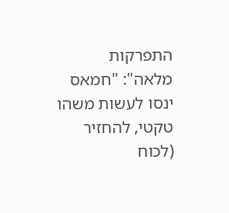התפרקות מלאה": "חמאס ינסו לעשות משהו טקטי, להחזיר (לכוח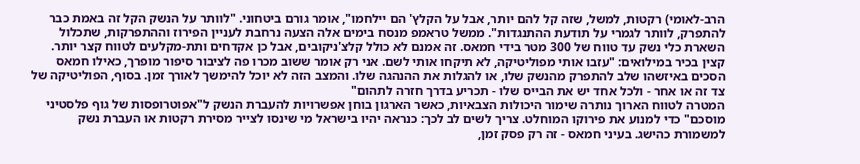הרב-לאומי) רקטות, למשל, שזה קל להם יותר, אבל על הקלץ' הם יילחמו", אומר גורם ביטחוני. "לוותר על הנשק הקל זה באמת כבר להתפרק, לוותר לגמרי על תודעת ההתנגדות". ממשל טראמפ מנסח בימים אלה הצעה נרחבת לעניין הפירוז וההתפרקות, שתכלול השארת כלי נשק עד טווח של 300 מטר בידי חמאס. זה אמנם לא כולל קלצ'ניקובים, אבל כן אקדחים ותת-מקלעים לטווח קצר יותר.
קצין בכיר במילואים: "עזבו אותי מפוליטיקה, לא תיקחו אותי לשם. אני רק אומר ששוב מכרו פה לציבור סיפור מופרך, כאילו חמאס הסכים באיזשהו שלב להתפרק מהנשק שלו, או להגלות את ההנהגה שלו. והמצב הזה לא יוכל להימשך לאורך זמן. בסוף, הפוליטיקה של צד זה או אחר - ולכל אחד יש את הבייס שלו - תכריע בדרך חזרה לתהום"
המטרה לטווח הארוך נותרה שימור היכולות הצבאיות, כאשר הארגון בוחן אפשרויות להעברת הנשק ל"אפוטרופסות של גוף פלסטיני מוסכם" כדי למנוע את פירוקו המוחלט. צריך לשים לב לכך: כנראה יהיו בישראל מי שינסו לצייר מסירת רקטות או העברת נשק למשמורת כהישג. בעיני חמאס - זה רק פסק זמן,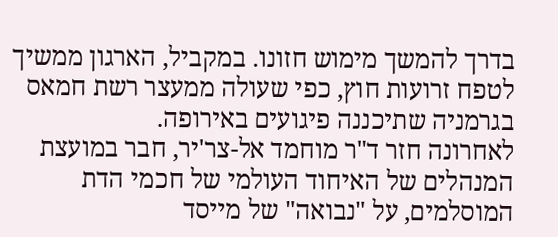בדרך להמשך מימוש חזונו. במקביל, הארגון ממשיך לטפח זרועות חוץ, כפי שעולה ממעצר רשת חמאס בגרמניה שתיכננה פיגועים באירופה.
לאחרונה חזר ד"ר מוחמד אל-צר'יר, חבר במועצת המנהלים של האיחוד העולמי של חכמי הדת המוסלמים, על "נבואה" של מייסד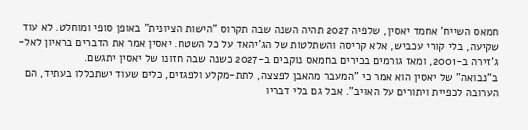חמאס השייח' אחמד יאסין, שלפיה 2027 תהיה השנה שבה תקרוס "הישות הציונית" באופן סופי ומוחלט. לא עוד שקיעה, בלי קורי עכביש, אלא קריסה והשתלטות של הג'יהאד על כל השטח. יאסין אמר את הדברים בראיון לאל-ג'זירה ב-2001, ומאז גורמים בכירים בחמאס נוקבים ב-2027 כשנה שבה חזונו של יאסין יתגשם.
ב"נבואה" של יאסין הוא אמר כי "המעבר מהאבן לפצצה, לתת-מקלע ולפגזים, כלים שעוד ישתכללו בעתיד, הם הערובה לכפיית ויתורים על האויב". אבל גם בלי דבריו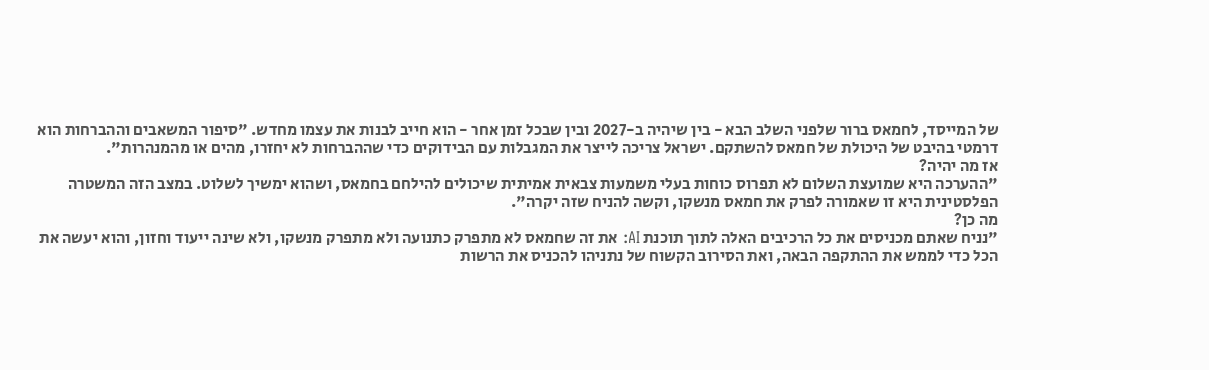של המייסד, לחמאס ברור שלפני השלב הבא - בין שיהיה ב-2027 ובין שבכל זמן אחר - הוא חייב לבנות את עצמו מחדש. "סיפור המשאבים וההברחות הוא דרמטי בהיבט של היכולת של חמאס להשתקם. ישראל צריכה לייצר את המגבלות עם הבידוקים כדי שההברחות לא יחזרו, מהים או מהמנהרות".
אז מה יהיה?
"ההערכה היא שמועצת השלום לא תפרוס כוחות בעלי משמעות צבאית אמיתית שיכולים להילחם בחמאס, ושהוא ימשיך לשלוט. במצב הזה המשטרה הפלסטינית היא זו שאמורה לפרק את חמאס מנשקו, וקשה להניח שזה יקרה".
מה כן?
"נניח שאתם מכניסים את כל הרכיבים האלה לתוך תוכנת AI: את זה שחמאס לא מתפרק כתנועה ולא מתפרק מנשקו, ולא שינה ייעוד וחזון, והוא יעשה את הכל כדי לממש את ההתקפה הבאה, ואת הסירוב הקשוח של נתניהו להכניס את הרשות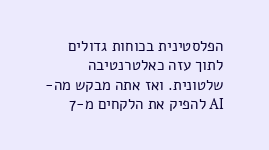הפלסטינית בכוחות גדולים לתוך עזה כאלטרנטיבה שלטונית. ואז אתה מבקש מה-AI להפיק את הלקחים מ-7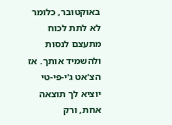באוקטובר, כלומר לא לתת לכוח מתעצם לנסות ולהשמיד אותך. אז הצ'אט ג'י-פי-טי יוציא לך תוצאה אחת, ורק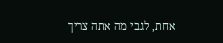אחת, לגבי מה אתה צריך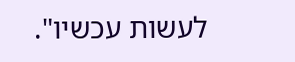לעשות עכשיו".